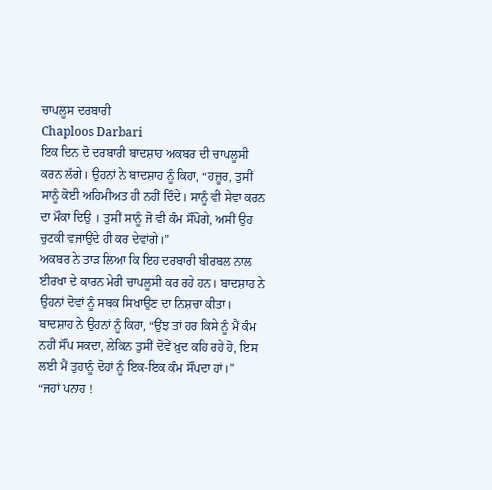ਚਾਪਲੂਸ ਦਰਬਾਰੀ
Chaploos Darbari
ਇਕ ਦਿਨ ਦੋ ਦਰਬਾਰੀ ਬਾਦਸ਼ਾਹ ਅਕਬਰ ਦੀ ਚਾਪਲੂਸੀ ਕਰਨ ਲੱਗੇ। ਉਹਨਾਂ ਨੇ ਬਾਦਸ਼ਾਹ ਨੂੰ ਕਿਹਾ, “ਹਜ਼ੂਰ, ਤੁਸੀਂ ਸਾਨੂੰ ਕੋਈ ਅਹਿਮੀਅਤ ਹੀ ਨਹੀਂ ਦਿੰਦੇ। ਸਾਨੂੰ ਵੀ ਸੇਵਾ ਕਰਨ ਦਾ ਮੌਕਾ ਦਿਉ । ਤੁਸੀਂ ਸਾਨੂੰ ਜੋ ਵੀ ਕੰਮ ਸੌਂਪੋਗੇ, ਅਸੀਂ ਉਹ ਚੁਟਕੀ ਵਜਾਉਂਦੇ ਹੀ ਕਰ ਦੇਵਾਂਗੇ।”
ਅਕਬਰ ਨੇ ਤਾੜ ਲਿਆ ਕਿ ਇਹ ਦਰਬਾਰੀ ਬੀਰਬਲ ਨਾਲ ਈਰਖਾ ਦੇ ਕਾਰਨ ਮੇਰੀ ਚਾਪਲੂਸੀ ਕਰ ਰਹੇ ਹਨ। ਬਾਦਸ਼ਾਹ ਨੇ ਉਹਨਾਂ ਦੋਵਾਂ ਨੂੰ ਸਬਕ ਸਿਖਾਉਣ ਦਾ ਨਿਸ਼ਚਾ ਕੀਤਾ।
ਬਾਦਸ਼ਾਹ ਨੇ ਉਹਨਾਂ ਨੂੰ ਕਿਹਾ, “ਉਂਝ ਤਾਂ ਹਰ ਕਿਸੇ ਨੂੰ ਮੈਂ ਕੰਮ ਨਹੀਂ ਸੌਂਪ ਸਕਦਾ, ਲੇਕਿਨ ਤੁਸੀਂ ਦੋਵੇਂ ਖ਼ੁਦ ਕਹਿ ਰਹੇ ਹੋ, ਇਸ ਲਈ ਮੈਂ ਤੁਹਾਨੂੰ ਦੋਹਾਂ ਨੂੰ ਇਕ-ਇਕ ਕੰਮ ਸੌਂਪਦਾ ਹਾਂ।”
“ਜਹਾਂ ਪਨਾਹ !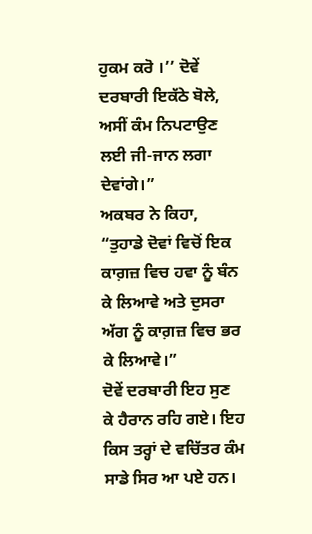ਹੁਕਮ ਕਰੋ ।’’ ਦੋਵੇਂ ਦਰਬਾਰੀ ਇਕੱਠੇ ਬੋਲੇ, ਅਸੀਂ ਕੰਮ ਨਿਪਟਾਉਣ ਲਈ ਜੀ-ਜਾਨ ਲਗਾ ਦੇਵਾਂਗੇ।”
ਅਕਬਰ ਨੇ ਕਿਹਾ, “ਤੁਹਾਡੇ ਦੋਵਾਂ ਵਿਚੋਂ ਇਕ ਕਾਗ਼ਜ਼ ਵਿਚ ਹਵਾ ਨੂੰ ਬੰਨ ਕੇ ਲਿਆਵੇ ਅਤੇ ਦੁਸਰਾ ਅੱਗ ਨੂੰ ਕਾਗ਼ਜ਼ ਵਿਚ ਭਰ ਕੇ ਲਿਆਵੇ।”
ਦੋਵੇਂ ਦਰਬਾਰੀ ਇਹ ਸੁਣ ਕੇ ਹੈਰਾਨ ਰਹਿ ਗਏ। ਇਹ ਕਿਸ ਤਰ੍ਹਾਂ ਦੇ ਵਚਿੱਤਰ ਕੰਮ ਸਾਡੇ ਸਿਰ ਆ ਪਏ ਹਨ।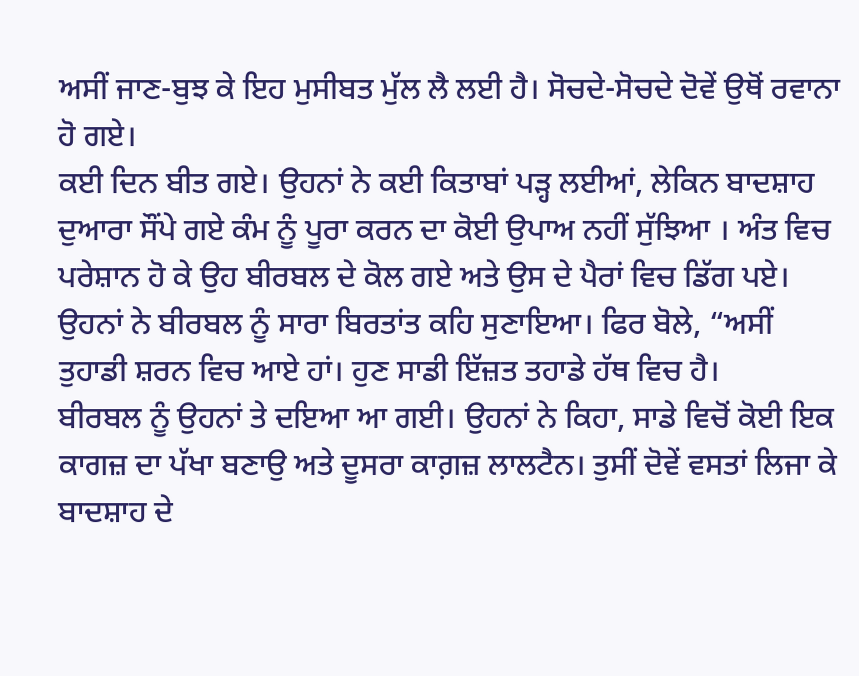ਅਸੀਂ ਜਾਣ-ਬੁਝ ਕੇ ਇਹ ਮੁਸੀਬਤ ਮੁੱਲ ਲੈ ਲਈ ਹੈ। ਸੋਚਦੇ-ਸੋਚਦੇ ਦੋਵੇਂ ਉਥੋਂ ਰਵਾਨਾ ਹੋ ਗਏ।
ਕਈ ਦਿਨ ਬੀਤ ਗਏ। ਉਹਨਾਂ ਨੇ ਕਈ ਕਿਤਾਬਾਂ ਪੜ੍ਹ ਲਈਆਂ, ਲੇਕਿਨ ਬਾਦਸ਼ਾਹ ਦੁਆਰਾ ਸੌਂਪੇ ਗਏ ਕੰਮ ਨੂੰ ਪੂਰਾ ਕਰਨ ਦਾ ਕੋਈ ਉਪਾਅ ਨਹੀਂ ਸੁੱਝਿਆ । ਅੰਤ ਵਿਚ ਪਰੇਸ਼ਾਨ ਹੋ ਕੇ ਉਹ ਬੀਰਬਲ ਦੇ ਕੋਲ ਗਏ ਅਤੇ ਉਸ ਦੇ ਪੈਰਾਂ ਵਿਚ ਡਿੱਗ ਪਏ।
ਉਹਨਾਂ ਨੇ ਬੀਰਬਲ ਨੂੰ ਸਾਰਾ ਬਿਰਤਾਂਤ ਕਹਿ ਸੁਣਾਇਆ। ਫਿਰ ਬੋਲੇ, “ਅਸੀਂ ਤੁਹਾਡੀ ਸ਼ਰਨ ਵਿਚ ਆਏ ਹਾਂ। ਹੁਣ ਸਾਡੀ ਇੱਜ਼ਤ ਤਹਾਡੇ ਹੱਥ ਵਿਚ ਹੈ।
ਬੀਰਬਲ ਨੂੰ ਉਹਨਾਂ ਤੇ ਦਇਆ ਆ ਗਈ। ਉਹਨਾਂ ਨੇ ਕਿਹਾ, ਸਾਡੇ ਵਿਚੋਂ ਕੋਈ ਇਕ ਕਾਗਜ਼ ਦਾ ਪੱਖਾ ਬਣਾਉ ਅਤੇ ਦੂਸਰਾ ਕਾਗ਼ਜ਼ ਲਾਲਟੈਨ। ਤੁਸੀਂ ਦੋਵੇਂ ਵਸਤਾਂ ਲਿਜਾ ਕੇ ਬਾਦਸ਼ਾਹ ਦੇ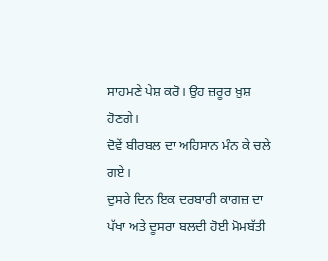ਸਾਹਮਣੇ ਪੇਸ਼ ਕਰੋ। ਉਹ ਜ਼ਰੂਰ ਖ਼ੁਸ਼ ਹੋਣਗੇ।
ਦੋਵੇਂ ਬੀਰਬਲ ਦਾ ਅਹਿਸਾਨ ਮੰਨ ਕੇ ਚਲੇ ਗਏ।
ਦੁਸਰੇ ਦਿਨ ਇਕ ਦਰਬਾਰੀ ਕਾਗਜ਼ ਦਾ ਪੱਖਾ ਅਤੇ ਦੂਸਰਾ ਬਲਦੀ ਹੋਈ ਮੋਮਬੱਤੀ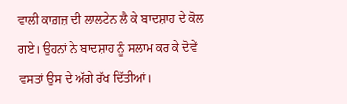ਵਾਲੀ ਕਾਗ਼ਜ਼ ਦੀ ਲਾਲਟੇਨ ਲੈ ਕੇ ਬਾਦਸ਼ਾਹ ਦੇ ਕੋਲ ਗਏ। ਉਹਨਾਂ ਨੇ ਬਾਦਸ਼ਾਹ ਨੂੰ ਸਲਾਮ ਕਰ ਕੇ ਦੋਵੇਂ ਵਸਤਾਂ ਉਸ ਦੇ ਅੱਗੇ ਰੱਖ ਦਿੱਤੀਆਂ।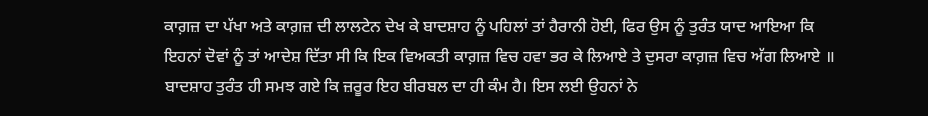ਕਾਗ਼ਜ਼ ਦਾ ਪੱਖਾ ਅਤੇ ਕਾਗ਼ਜ਼ ਦੀ ਲਾਲਟੇਨ ਦੇਖ ਕੇ ਬਾਦਸ਼ਾਹ ਨੂੰ ਪਹਿਲਾਂ ਤਾਂ ਹੈਰਾਨੀ ਹੋਈ, ਫਿਰ ਉਸ ਨੂੰ ਤੁਰੰਤ ਯਾਦ ਆਇਆ ਕਿ ਇਹਨਾਂ ਦੋਵਾਂ ਨੂੰ ਤਾਂ ਆਦੇਸ਼ ਦਿੱਤਾ ਸੀ ਕਿ ਇਕ ਵਿਅਕਤੀ ਕਾਗ਼ਜ਼ ਵਿਚ ਹਵਾ ਭਰ ਕੇ ਲਿਆਏ ਤੇ ਦੁਸਰਾ ਕਾਗ਼ਜ਼ ਵਿਚ ਅੱਗ ਲਿਆਏ ॥
ਬਾਦਸ਼ਾਹ ਤੁਰੰਤ ਹੀ ਸਮਝ ਗਏ ਕਿ ਜ਼ਰੂਰ ਇਹ ਬੀਰਬਲ ਦਾ ਹੀ ਕੰਮ ਹੈ। ਇਸ ਲਈ ਉਹਨਾਂ ਨੇ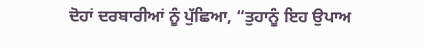ਦੋਹਾਂ ਦਰਬਾਰੀਆਂ ਨੂੰ ਪੁੱਛਿਆ, “ਤੁਹਾਨੂੰ ਇਹ ਉਪਾਅ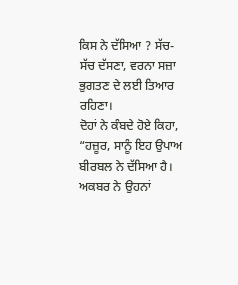ਕਿਸ ਨੇ ਦੱਸਿਆ ? ਸੱਚ-ਸੱਚ ਦੱਸਣਾ, ਵਰਨਾ ਸਜ਼ਾ ਭੁਗਤਣ ਦੇ ਲਈ ਤਿਆਰ ਰਹਿਣਾ।
ਦੋਹਾਂ ਨੇ ਕੰਬਦੇ ਹੋਏ ਕਿਹਾ, “ਹਜ਼ੂਰ, ਸਾਨੂੰ ਇਹ ਉਪਾਅ ਬੀਰਬਲ ਨੇ ਦੱਸਿਆ ਹੈ।
ਅਕਬਰ ਨੇ ਉਹਨਾਂ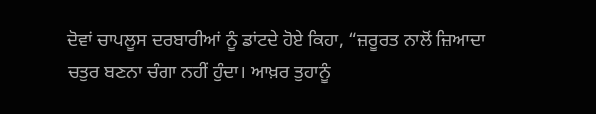ਦੋਵਾਂ ਚਾਪਲੂਸ ਦਰਬਾਰੀਆਂ ਨੂੰ ਡਾਂਟਦੇ ਹੋਏ ਕਿਹਾ, “ਜ਼ਰੂਰਤ ਨਾਲੋਂ ਜ਼ਿਆਦਾ ਚਤੁਰ ਬਣਨਾ ਚੰਗਾ ਨਹੀਂ ਹੁੰਦਾ। ਆਖ਼ਰ ਤੁਹਾਨੂੰ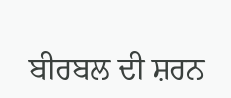ਬੀਰਬਲ ਦੀ ਸ਼ਰਨ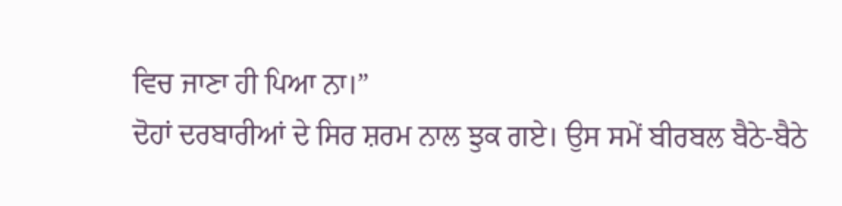ਵਿਚ ਜਾਣਾ ਹੀ ਪਿਆ ਨਾ।”
ਦੋਹਾਂ ਦਰਬਾਰੀਆਂ ਦੇ ਸਿਰ ਸ਼ਰਮ ਨਾਲ ਝੁਕ ਗਏ। ਉਸ ਸਮੇਂ ਬੀਰਬਲ ਬੈਠੇ-ਬੈਠੇ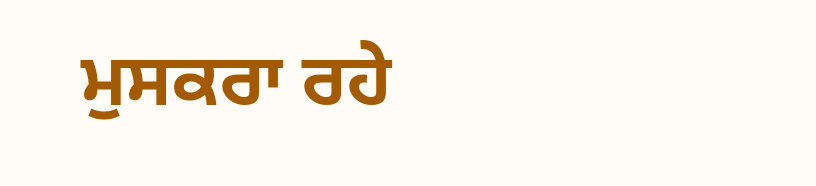ਮੁਸਕਰਾ ਰਹੇ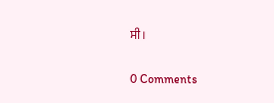ਸੀ।

0 Comments